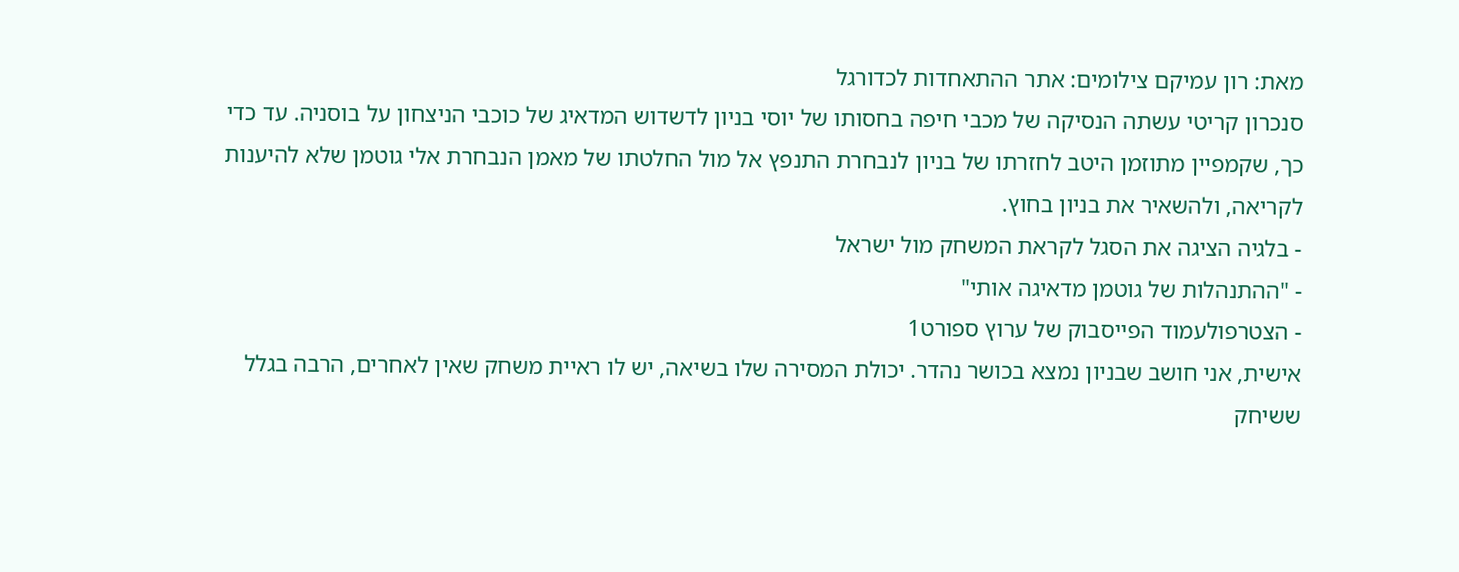מאת: רון עמיקם צילומים: אתר ההתאחדות לכדורגל
סנכרון קריטי עשתה הנסיקה של מכבי חיפה בחסותו של יוסי בניון לדשדוש המדאיג של כוכבי הניצחון על בוסניה. עד כדי כך, שקמפיין מתוזמן היטב לחזרתו של בניון לנבחרת התנפץ אל מול החלטתו של מאמן הנבחרת אלי גוטמן שלא להיענות לקריאה, ולהשאיר את בניון בחוץ.
- בלגיה הציגה את הסגל לקראת המשחק מול ישראל
- "ההתנהלות של גוטמן מדאיגה אותי"
- הצטרפולעמוד הפייסבוק של ערוץ ספורט1
אישית, אני חושב שבניון נמצא בכושר נהדר. יכולת המסירה שלו בשיאה, יש לו ראיית משחק שאין לאחרים, הרבה בגלל ששיחק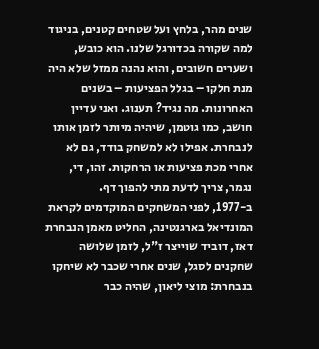שנים מהר, בלחץ ועל שטחים קטנים, בניגוד למה שקורה בכדורגל שלנו. הוא כובש, ושערים חשובים, והוא נהנה ממזל שלא היה מנת חלקו – בגלל הפציעות – בשנים האחרונות. מה נגיד? תענוג. ואני עדיין חושב, כמו גוטמן, שיהיה מיותר לזמן אותו לנבחרת. אפילו לא למשחק בודד, גם לא אחרי מכת פציעות או הרחקות. זהו, די, נגמר, צריך לדעת מתי להפוך דף.
ב-1977, לפני המשחקים המוקדמים לקראת המונדיאל בארגנטינה, החליט מאמן הנבחרת דאז, דוביד שוייצר ז"ל, לזמן שלושה שחקנים לסגל, שנים אחרי שכבר לא שיחקו בנבחרת: מוצי ליאון, שהיה כבר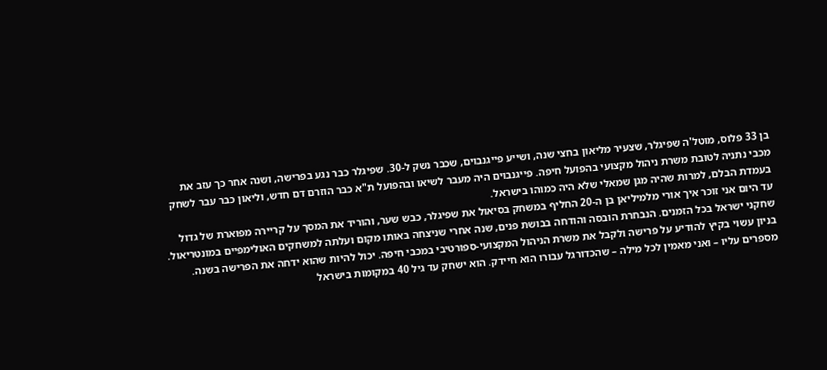בן 33 פלוס, מוטל'ה שפיגלר, שצעיר מליאון בחצי שנה, ושייע פייגנבוים, שכבר נשק ל-30. שפיגלר כבר נגע בפרישה, ושנה אחר כך עזב את מכבי נתניה לטובת משרת ניהול מקצועי בהפועל חיפה. פייגנבוים היה מעבר לשיאו ובהפועל ת"א כבר הוזרם דם חדש, וליאון כבר עבר לשחק בעמדת הבלם, למרות שהיה מגן שמאלי שלא היה כמוהו בישראל.
עד היום אני זוכר איך אורי מלמיליאן בן ה-20 החליף במשחק בסיאול את שפיגלר, כבש שער, והוריד את המסך על קריירה מפוארת של גדול שחקני ישראל בכל הזמנים. הנבחרת הובסה והודחה בבושת פנים, שנה אחרי שניצחה באותו מקום ועלתה למשחקים האולימפיים במונטריאול.
בניון עשוי בקיץ להודיע על פרישה ולקבל את משרת הניהול המקצועי-ספורטיבי במכבי חיפה. יכול להיות שהוא ידחה את הפרישה בשנה. מספרים עליו – ואני מאמין לכל מילה – שהכדורגל עבורו הוא חיידק. הוא ישחק עד גיל 40 במקומות בישראל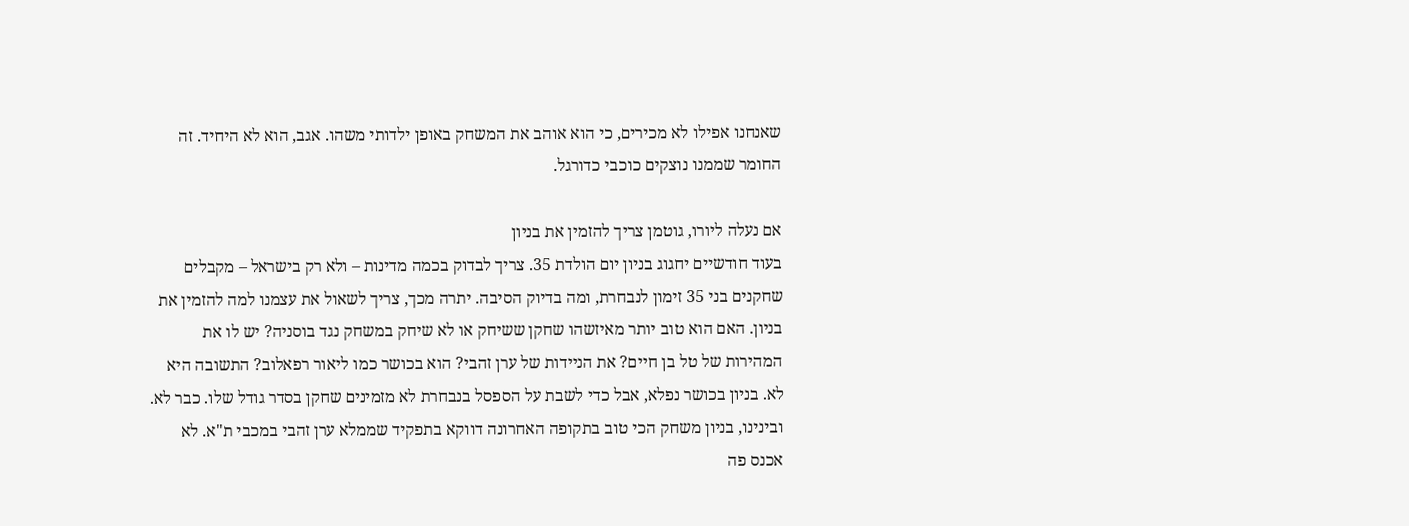שאנחנו אפילו לא מכירים, כי הוא אוהב את המשחק באופן ילדותי משהו. אגב, הוא לא היחיד. זה החומר שממנו נוצקים כוכבי כדורגל.

אם נעלה ליורו, גוטמן צריך להזמין את בניון
בעוד חודשיים יחגוג בניון יום הולדת 35. צריך לבדוק בכמה מדינות – ולא רק בישראל – מקבלים שחקנים בני 35 זימון לנבחרת, ומה בדיוק הסיבה. יתרה מכך, צריך לשאול את עצמנו למה להזמין את בניון. האם הוא טוב יותר מאיזשהו שחקן ששיחק או לא שיחק במשחק נגד בוסניה? יש לו את המהירות של טל בן חיים? את הניידות של ערן זהבי? הוא בכושר כמו ליאור רפאלוב? התשובה היא לא. בניון בכושר נפלא, אבל כדי לשבת על הספסל בנבחרת לא מזמינים שחקן בסדר גודל שלו. כבר לא.
ובינינו, בניון משחק הכי טוב בתקופה האחרונה דווקא בתפקיד שממלא ערן זהבי במכבי ת"א. לא אכנס פה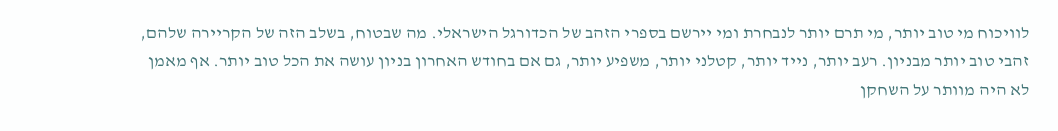לוויכוח מי טוב יותר, מי תרם יותר לנבחרת ומי יירשם בספרי הזהב של הכדורגל הישראלי. מה שבטוח, בשלב הזה של הקריירה שלהם, זהבי טוב יותר מבניון. רעב יותר, נייד יותר, קטלני יותר, משפיע יותר, גם אם בחודש האחרון בניון עושה את הכל טוב יותר. אף מאמן לא היה מוותר על השחקן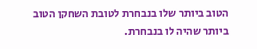הטוב ביותר שלו בנבחרת לטובת השחקן הטוב ביותר שהיה לו בנבחרת.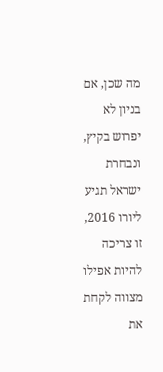מה שכן, אם בניון לא יפרוש בקיץ, ונבחרת ישראל תגיע ליורו 2016, זו צריכה להיות אפילו מצווה לקחת את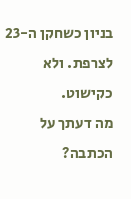בניון כשחקן ה-23 לצרפת. ולא כקישוט.
מה דעתך על הכתבה?